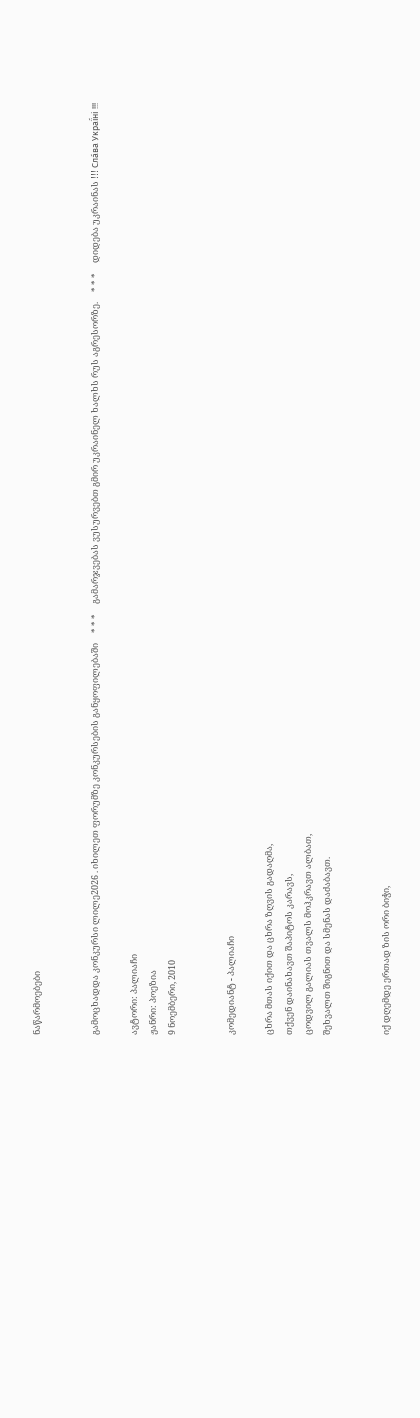ნაწარმოებები


გამოცხადდა კონკურსი ლილე2026 . იხილეთ ფორუმზე კონკურსების განყოფილებაში     * * *     გამარჯვებას ვუსურვებთ გმირ უკრაინელ ხალხს რუს აგრესორზე.     * * *     დიდება უკრაინას !!! Сла́ва Украї́ні !!!

ავტორი: პალიაჩი
ჟანრი: პოეზია
9 ნოემბერი, 2010


კომედიანტ - პალიაჩი

ცხრა მთას იქით და ცხრა ზღვის გადაღმა,
თქვენ დაინახავთ შაპიტოს კარავს,
ცოდვილ გალიას თვალს მოჰკრავთ ალბათ,
შეხვალთ შიგნით და სმენას დაძაბავთ.


იქ დღემდე ერთად ზის ორი ბიჭი,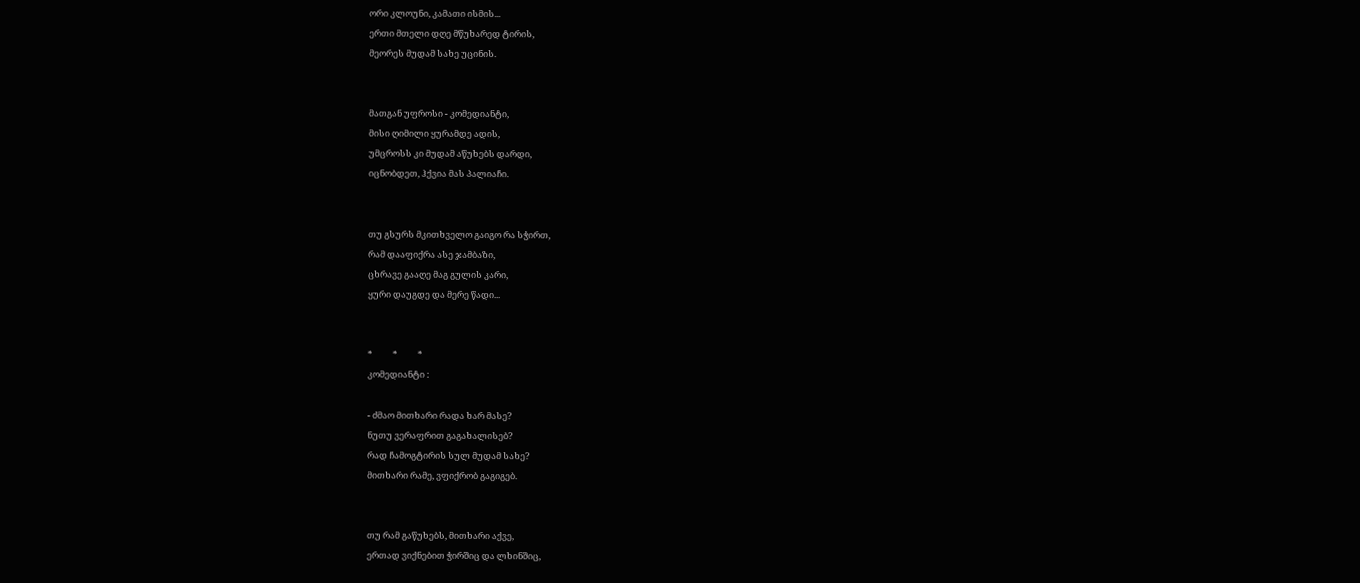ორი კლოუნი, კამათი ისმის...
ერთი მთელი დღე მწუხარედ ტირის,
მეორეს მუდამ სახე უცინის.


მათგან უფროსი - კომედიანტი,
მისი ღიმილი ყურამდე ადის,
უმცროსს კი მუდამ აწუხებს დარდი,
იცნობდეთ, ჰქვია მას პალიაჩი.


თუ გსურს მკითხველო გაიგო რა სჭირთ,
რამ დააფიქრა ასე ჯამბაზი,
ცხრავე გააღე მაგ გულის კარი,
ყური დაუგდე და მერე წადი...


*          *          *
კომედიანტი :

- ძმაო მითხარი რადა ხარ მასე?
ნუთუ ვერაფრით გაგახალისებ?
რად ჩამოგტირის სულ მუდამ სახე?
მითხარი რამე, ვფიქრობ გაგიგებ.


თუ რამ გაწუხებს, მითხარი აქვე,
ერთად ვიქნებით ჭირშიც და ლხინშიც,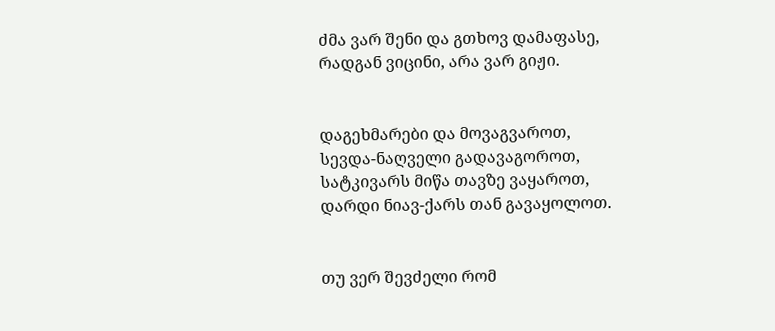ძმა ვარ შენი და გთხოვ დამაფასე,
რადგან ვიცინი, არა ვარ გიჟი.


დაგეხმარები და მოვაგვაროთ,
სევდა-ნაღველი გადავაგოროთ,
სატკივარს მიწა თავზე ვაყაროთ,
დარდი ნიავ-ქარს თან გავაყოლოთ.


თუ ვერ შევძელი რომ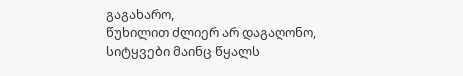გაგახარო,
წუხილით ძლიერ არ დაგაღონო,
სიტყვები მაინც წყალს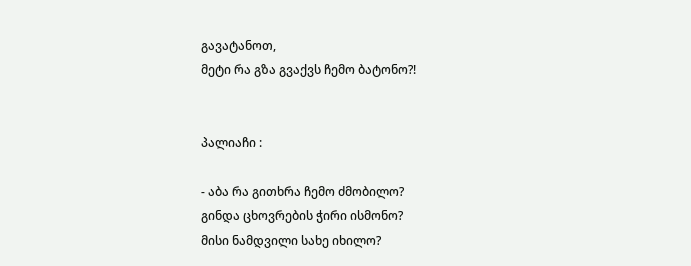გავატანოთ,
მეტი რა გზა გვაქვს ჩემო ბატონო?!


პალიაჩი :

- აბა რა გითხრა ჩემო ძმობილო?
გინდა ცხოვრების ჭირი ისმონო?
მისი ნამდვილი სახე იხილო?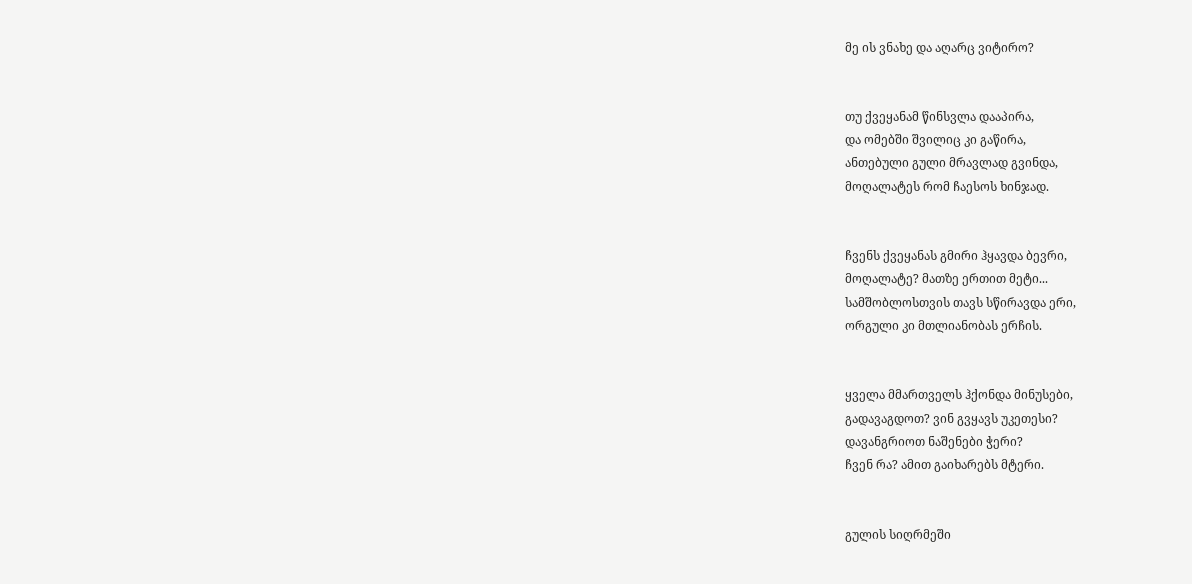მე ის ვნახე და აღარც ვიტირო?


თუ ქვეყანამ წინსვლა დააპირა,
და ომებში შვილიც კი გაწირა,
ანთებული გული მრავლად გვინდა,
მოღალატეს რომ ჩაესოს ხინჯად.


ჩვენს ქვეყანას გმირი ჰყავდა ბევრი,
მოღალატე? მათზე ერთით მეტი...
სამშობლოსთვის თავს სწირავდა ერი,
ორგული კი მთლიანობას ერჩის.


ყველა მმართველს ჰქონდა მინუსები,
გადავაგდოთ? ვინ გვყავს უკეთესი?
დავანგრიოთ ნაშენები ჭერი?
ჩვენ რა? ამით გაიხარებს მტერი.


გულის სიღრმეში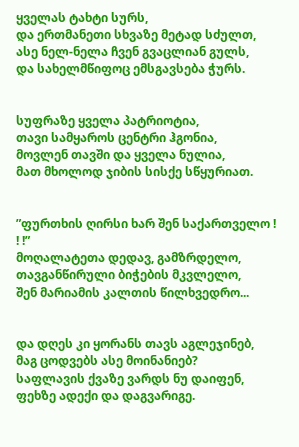ყველას ტახტი სურს,
და ერთმანეთი სხვაზე მეტად სძულთ,
ასე ნელ-ნელა ჩვენ გვაცლიან გულს,
და სახელმწიფოც ემსგავსება ჭურს.


სუფრაზე ყველა პატრიოტია,
თავი სამყაროს ცენტრი ჰგონია,
მოვლენ თავში და ყველა ნულია,
მათ მხოლოდ ჯიბის სისქე სწყურიათ.


”ფურთხის ღირსი ხარ შენ საქართველო ! ! !”
მოღალატეთა დედავ, გამზრდელო,
თავგანწირული ბიჭების მკვლელო,
შენ მარიამის კალთის წილხვედრო...


და დღეს კი ყორანს თავს აგლეჯინებ,
მაგ ცოდვებს ასე მოინანიებ?
საფლავის ქვაზე ვარდს ნუ დაიფენ,
ფეხზე ადექი და დაგვარიგე.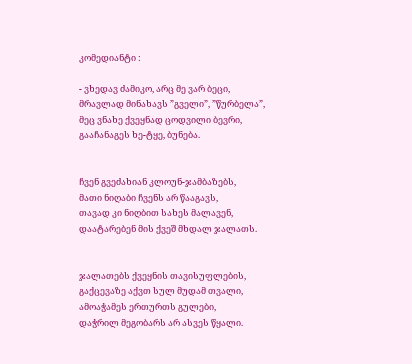კომედიანტი :

- ვხედავ ძამიკო, არც მე ვარ ბეცი,
მრავლად მინახავს ”გველი”, ”წურბელა”,
მეც ვნახე ქვეყნად ცოდვილი ბევრი,
გააჩანაგეს ხე-ტყე, ბუნება.


ჩვენ გვეძახიან კლოუნ-ჯამბაზებს,
მათი ნიღაბი ჩვენს არ წააგავს,
თავად კი ნიღბით სახეს მალავენ,
დაატარებენ მის ქვეშ მხდალ ჯალათს.


ჯალათებს ქვეყნის თავისუფლების,
გაქცევაზე აქვთ სულ მუდამ თვალი,
ამოაჭამეს ერთურთს გულები,
დაჭრილ მეგობარს არ ასვეს წყალი.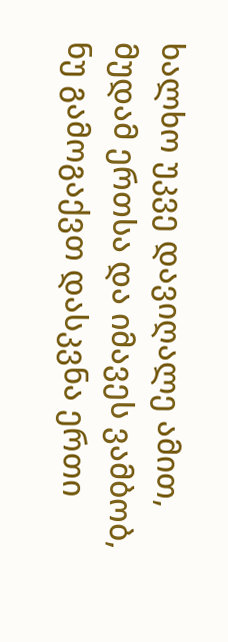ხალხო უკვე დავიღალე ამით,
მუდამ ერთსა და იმავეს ვამბობ,
ნუ გამოგაქვთ დასკვნა ერთი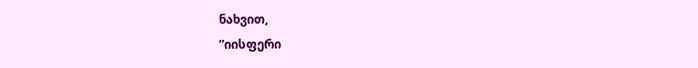ნახვით,
”იისფერი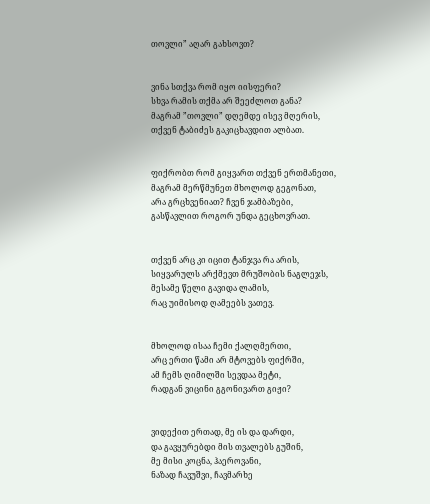თოვლი” აღარ გახსოვთ?


ვინა სთქვა რომ იყო იისფერი?
სხვა რამის თქმა არ შეეძლოთ განა?
მაგრამ ”თოვლი” დღემდე ისევ მღერის,
თქვენ ტაბიძეს გაკიცხავდით ალბათ.


ფიქრობთ რომ გიყვართ თქვენ ერთმანეთი,
მაგრამ მერწმუნეთ მხოლოდ გეგონათ,
არა გრცხვენიათ? ჩვენ ჯამბაზები,
გასწავლით როგორ უნდა გეცხოვრათ.


თქვენ არც კი იცით ტანჯვა რა არის,
სიყვარულს არქმევთ მრუშობის ნაგლეჯს,
მესამე წელი გავიდა ლამის,
რაც უიმისოდ ღამეებს ვათევ.


მხოლოდ ისაა ჩემი ქალღმერთი,
არც ერთი წამი არ მტოვებს ფიქრში,
ამ ჩემს ღიმილში სევდაა მეტი,
რადგან ვიცინი გგონივართ გიჟი?


ვიდექით ერთად, მე ის და დარდი,
და გავყურებდი მის თვალებს გუშინ,
მე მისი კოცნა, ჰაეროვანი,
ნაზად ჩავუშვი, ჩავმარხე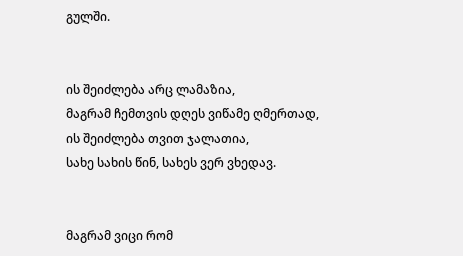გულში.


ის შეიძლება არც ლამაზია,
მაგრამ ჩემთვის დღეს ვიწამე ღმერთად,
ის შეიძლება თვით ჯალათია,
სახე სახის წინ, სახეს ვერ ვხედავ.


მაგრამ ვიცი რომ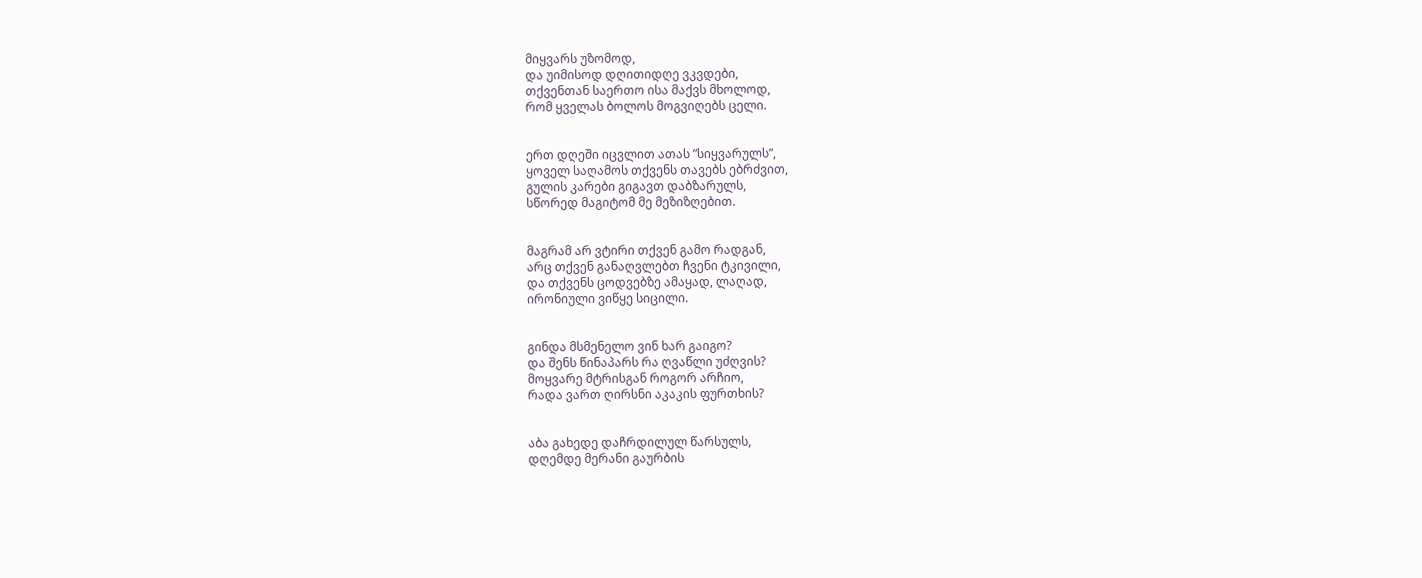მიყვარს უზომოდ,
და უიმისოდ დღითიდღე ვკვდები,
თქვენთან საერთო ისა მაქვს მხოლოდ,
რომ ყველას ბოლოს მოგვიღებს ცელი.


ერთ დღეში იცვლით ათას ”სიყვარულს”,
ყოველ საღამოს თქვენს თავებს ებრძვით,
გულის კარები გიგავთ დაბზარულს,
სწორედ მაგიტომ მე მეზიზღებით.


მაგრამ არ ვტირი თქვენ გამო რადგან,
არც თქვენ განაღვლებთ ჩვენი ტკივილი,
და თქვენს ცოდვებზე ამაყად, ლაღად,
ირონიული ვიწყე სიცილი.


გინდა მსმენელო ვინ ხარ გაიგო?
და შენს წინაპარს რა ღვაწლი უძღვის?
მოყვარე მტრისგან როგორ არჩიო,
რადა ვართ ღირსნი აკაკის ფურთხის?


აბა გახედე დაჩრდილულ წარსულს,
დღემდე მერანი გაურბის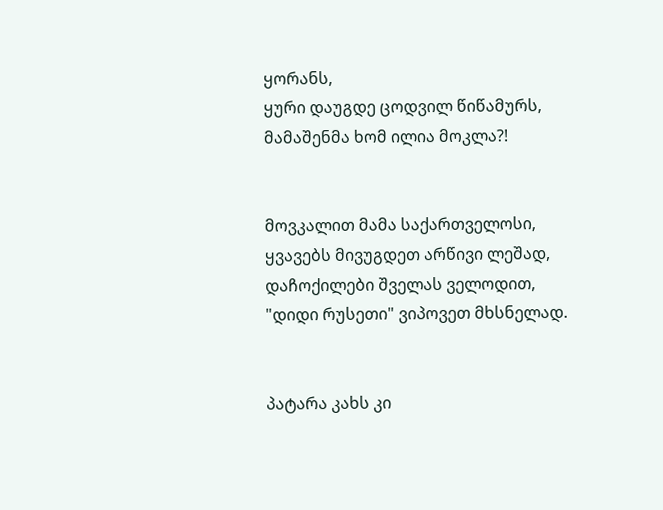ყორანს,
ყური დაუგდე ცოდვილ წიწამურს,
მამაშენმა ხომ ილია მოკლა?!


მოვკალით მამა საქართველოსი,
ყვავებს მივუგდეთ არწივი ლეშად,
დაჩოქილები შველას ველოდით,
"დიდი რუსეთი" ვიპოვეთ მხსნელად.


პატარა კახს კი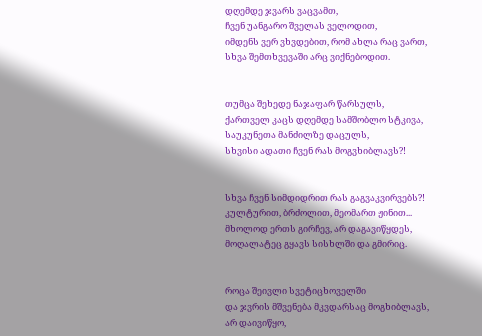დღემდე ჯვარს ვაცვამთ,
ჩვენ უანგარო შველას ველოდით,
იმდენს ვერ ვხვდებით, რომ ახლა რაც ვართ,
სხვა შემთხვევაში არც ვიქნებოდით.


თუმცა შეხედე ნაჯაფარ წარსულს,
ქართველ კაცს დღემდე სამშობლო სტკივა,
საუკუნეთა მანძილზე დაცულს,
სხვისი ადათი ჩვენ რას მოგვხიბლავს?!


სხვა ჩვენ სიმდიდრით რას გაგვაკვირვებს?!
კულტურით, ბრძოლით, მეომართ ჟინით...
მხოლოდ ერთს გირჩევ, არ დაგავიწყდეს,
მოღალატეც გყავს სისხლში და გმირიც.


როცა შეივლი სვეტიცხოველში
და ჯვრის მშვენება მკვდარსაც მოგხიბლავს,
არ დაივიწყო,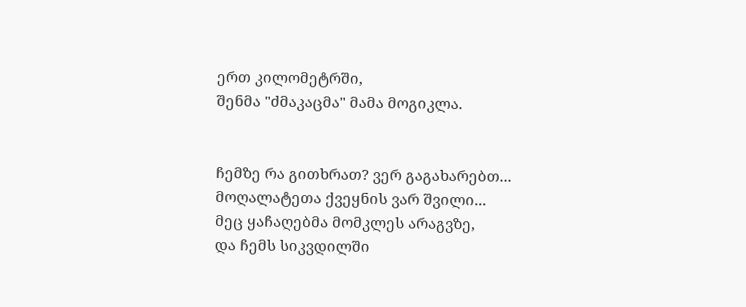ერთ კილომეტრში,
შენმა "ძმაკაცმა" მამა მოგიკლა.


ჩემზე რა გითხრათ? ვერ გაგახარებთ...
მოღალატეთა ქვეყნის ვარ შვილი...
მეც ყაჩაღებმა მომკლეს არაგვზე,
და ჩემს სიკვდილში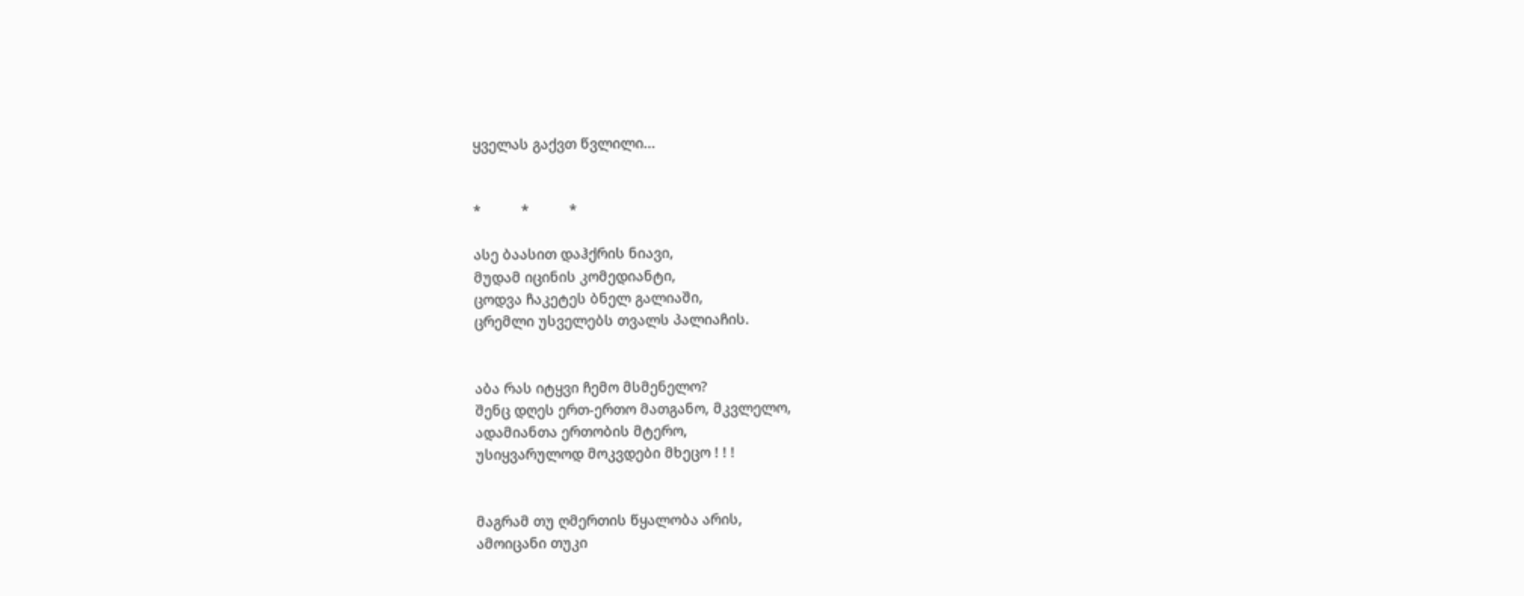ყველას გაქვთ წვლილი...


*          *          *

ასე ბაასით დაჰქრის ნიავი,
მუდამ იცინის კომედიანტი,
ცოდვა ჩაკეტეს ბნელ გალიაში,
ცრემლი უსველებს თვალს პალიაჩის.


აბა რას იტყვი ჩემო მსმენელო?
შენც დღეს ერთ-ერთო მათგანო, მკვლელო,
ადამიანთა ერთობის მტერო,
უსიყვარულოდ მოკვდები მხეცო ! ! !


მაგრამ თუ ღმერთის წყალობა არის,
ამოიცანი თუკი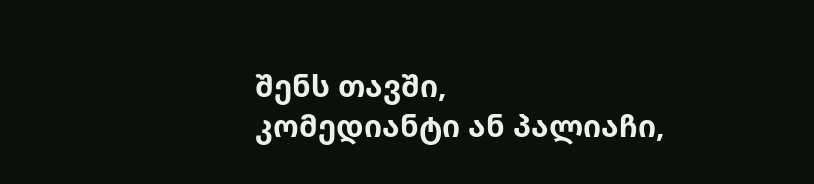შენს თავში,
კომედიანტი ან პალიაჩი,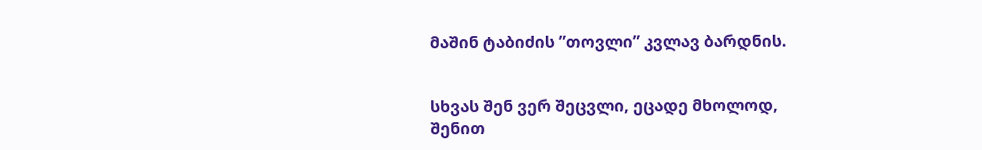მაშინ ტაბიძის ”თოვლი” კვლავ ბარდნის.


სხვას შენ ვერ შეცვლი, ეცადე მხოლოდ,
შენით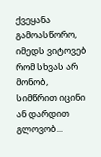ქვეყანა გამოასწორო,
იმედს ვიტოვებ რომ სხვას არ მონობ,
სიმწრით იცინი ან დარდით გლოვობ...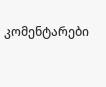კომენტარები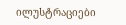ილუსტრაციები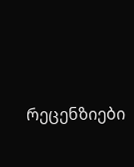რეცენზიები